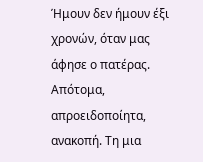Ήμουν δεν ήμουν έξι χρονών, όταν μας άφησε ο πατέρας. Απότομα, απροειδοποίητα, ανακοπή. Τη μια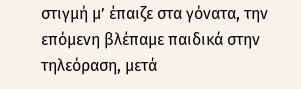στιγμή μ’ έπαιζε στα γόνατα, την επόμενη βλέπαμε παιδικά στην τηλεόραση, μετά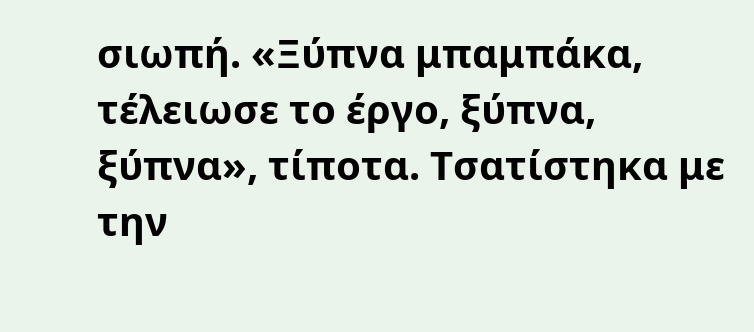σιωπή. «Ξύπνα μπαμπάκα, τέλειωσε το έργο, ξύπνα, ξύπνα», τίποτα. Τσατίστηκα με την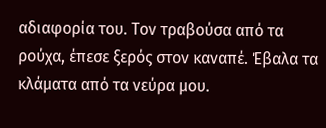αδιαφορία του. Τον τραβούσα από τα ρούχα, έπεσε ξερός στον καναπέ. Έβαλα τα κλάματα από τα νεύρα μου.